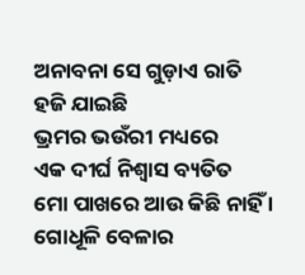ଅନାବନା ସେ ଗୁଡ଼ାଏ ରାତି
ହଜି ଯାଇଛି
ଭ୍ରମର ଭଉଁରୀ ମଧ୍ୟରେ
ଏକ ଦୀର୍ଘ ନିଶ୍ଵାସ ବ୍ୟତିତ
ମୋ ପାଖରେ ଆଉ କିଛି ନାହିଁ ।
ଗୋଧୂଳି ବେଳାର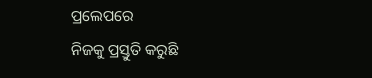ପ୍ରଲେପରେ
ନିଜକୁ ପ୍ରସ୍ତୁତି କରୁଛି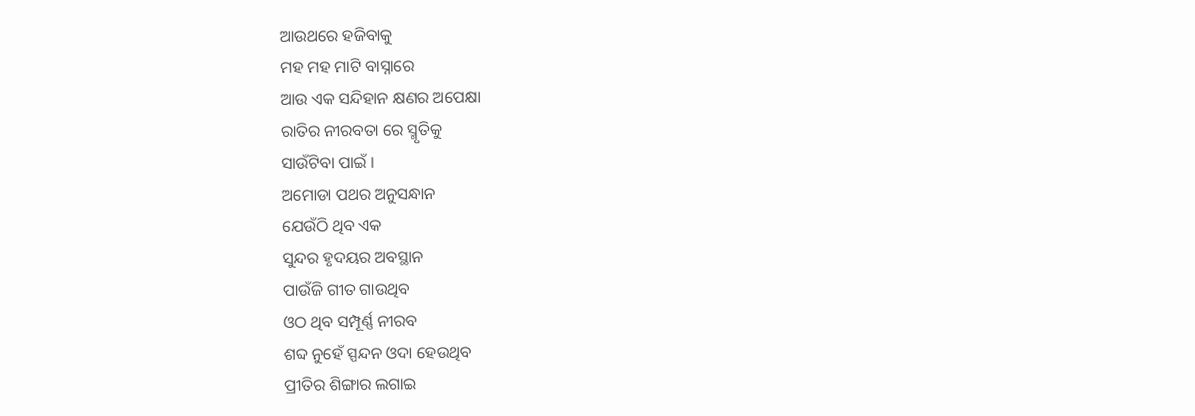ଆଉଥରେ ହଜିବାକୁ
ମହ ମହ ମାଟି ବାସ୍ନାରେ
ଆଉ ଏକ ସନ୍ଦିହାନ କ୍ଷଣର ଅପେକ୍ଷା
ରାତିର ନୀରବତା ରେ ସ୍ମୃତିକୁ
ସାଉଁଟିବା ପାଇଁ ।
ଅମୋଡା ପଥର ଅନୁସନ୍ଧାନ
ଯେଉଁଠି ଥିବ ଏକ
ସୁନ୍ଦର ହୃଦୟର ଅବସ୍ଥାନ
ପାଉଁଜି ଗୀତ ଗାଉଥିବ
ଓଠ ଥିବ ସମ୍ପୂର୍ଣ୍ଣ ନୀରବ
ଶବ୍ଦ ନୁହେଁ ସ୍ପନ୍ଦନ ଓଦା ହେଉଥିବ
ପ୍ରୀତିର ଶିଙ୍ଗାର ଲଗାଇ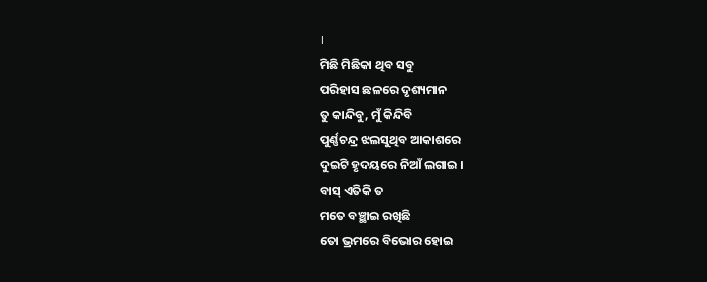।
ମିଛି ମିଛିକା ଥିବ ସବୁ
ପରିହାସ ଛଳରେ ଦୃଶ୍ୟମାନ
ତୁ କାନ୍ଦିବୁ, ମୁଁ କିନ୍ଦିବି
ପୁର୍ଣ୍ଣଚନ୍ଦ୍ର ଝଲସୁଥିବ ଆକାଶରେ
ଦୁଇଟି ହୃଦୟରେ ନିଆଁ ଲଗାଇ ।
ବାସ୍ ଏତିକି ତ
ମତେ ବଞ୍ଛାଇ ରଖିଛି
ତୋ ଭ୍ରମରେ ବିଭୋର ହୋଇ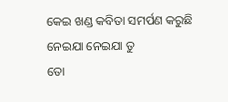କେଇ ଖଣ୍ଡ କବିତା ସମର୍ପଣ କରୁଛି
ନେଇଯା ନେଇଯା ତୁ
ତୋ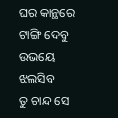ଘର କାନ୍ଥରେ ଟାଙ୍ଗି ଦେବୁ
ଉଭୟେ ଝଲସିବ
ତୁ ଚାନ୍ଦ ସେ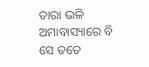ତାରା ଭଳି
ଅମାବାସ୍ୟାରେ ବି ସେ ତତେ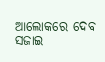ଆଲୋକରେ ଦେବ ସଜାଇ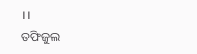।।
ତଫିଜୁଲ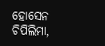ହୋସେନ
ଚିପିଲିମା,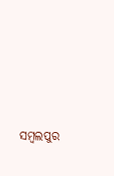ସମ୍ବଲପୁର